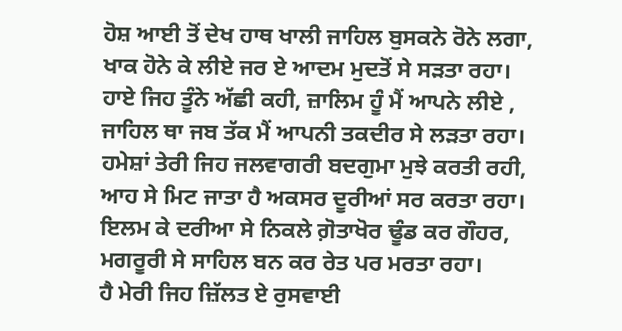ਹੋਸ਼ ਆਈ ਤੋਂ ਦੇਖ ਹਾਥ ਖਾਲੀ ਜਾਹਿਲ ਬੁਸਕਨੇ ਰੋਨੇ ਲਗਾ,
ਖਾਕ ਹੋਨੇ ਕੇ ਲੀਏ ਜਰ ਏ ਆਦਮ ਮੁਦਤੋਂ ਸੇ ਸੜਤਾ ਰਹਾ।
ਹਾਏ ਜਿਹ ਤੂੰਨੇ ਅੱਛੀ ਕਹੀ, ਜ਼ਾਲਿਮ ਹੂੰ ਮੈਂ ਆਪਨੇ ਲੀਏ ,
ਜਾਹਿਲ ਥਾ ਜਬ ਤੱਕ ਮੈਂ ਆਪਨੀ ਤਕਦੀਰ ਸੇ ਲੜਤਾ ਰਹਾ।
ਹਮੇਸ਼ਾਂ ਤੇਰੀ ਜਿਹ ਜਲਵਾਗਰੀ ਬਦਗੁਮਾ ਮੁਝੇ ਕਰਤੀ ਰਹੀ,
ਆਹ ਸੇ ਮਿਟ ਜਾਤਾ ਹੈ ਅਕਸਰ ਦੂਰੀਆਂ ਸਰ ਕਰਤਾ ਰਹਾ।
ਇਲਮ ਕੇ ਦਰੀਆ ਸੇ ਨਿਕਲੇ ਗ਼ੋਤਾਖੋਰ ਢੂੰਡ ਕਰ ਗੌਹਰ,
ਮਗਰੂਰੀ ਸੇ ਸਾਹਿਲ ਬਨ ਕਰ ਰੇਤ ਪਰ ਮਰਤਾ ਰਹਾ।
ਹੈ ਮੇਰੀ ਜਿਹ ਜ਼ਿੱਲਤ ਏ ਰੁਸਵਾਈ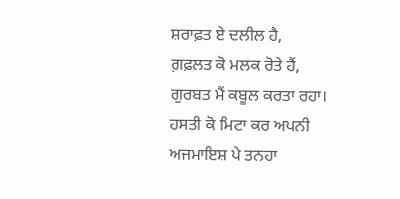ਸ਼ਰਾਫ਼ਤ ਏ ਦਲੀਲ ਹੈ,
ਗ਼ਫ਼ਲਤ ਕੋ ਮਲਕ ਰੋਤੇ ਹੈਂ, ਗੁਰਬਤ ਮੈਂ ਕਬੂਲ ਕਰਤਾ ਰਹਾ।
ਹਸਤੀ ਕੋ ਮਿਟਾ ਕਰ ਅਪਨੀ ਅਜਮਾਇਸ਼ ਪੇ ਤਨਹਾ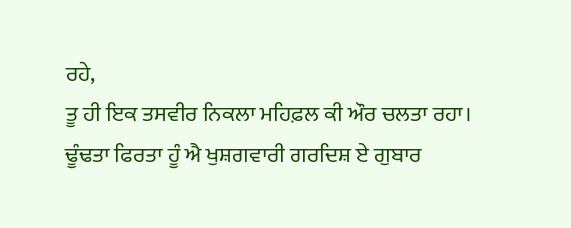ਰਹੇ,
ਤੂ ਹੀ ਇਕ ਤਸਵੀਰ ਨਿਕਲਾ ਮਹਿਫ਼ਲ ਕੀ ਔਰ ਚਲਤਾ ਰਹਾ।
ਢੂੰਢਤਾ ਫਿਰਤਾ ਹੂੰ ਐ ਖੁਸ਼ਗਵਾਰੀ ਗਰਦਿਸ਼ ਏ ਗੁਬਾਰ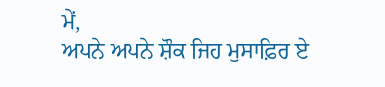ਮੇਂ,
ਅਪਨੇ ਅਪਨੇ ਸ਼ੌਕ ਜਿਹ ਮੁਸਾਫ਼ਿਰ ਏ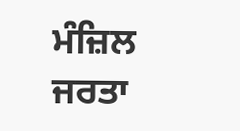ਮੰਜ਼ਿਲ ਜਰਤਾ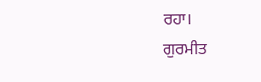ਰਹਾ।
ਗੁਰਮੀਤ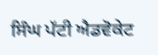ਸਿੰਘ ਪੱਟੀ ਐਡਵੋਕੇਟ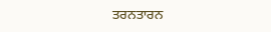ਤਰਨਤਾਰਨ